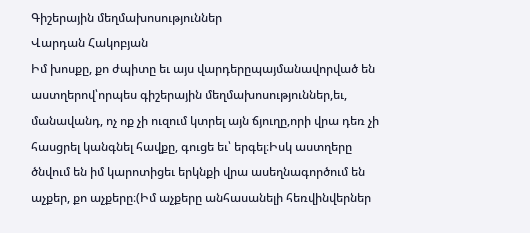Գիշերային մեղմախոսություններ
Վարդան Հակոբյան
Իմ խոսքը, քո ժպիտը եւ այս վարդերըպայմանավորված են աստղերով՝որպես գիշերային մեղմախոսություններ,եւ, մանավանդ, ոչ ոք չի ուզում կտրել այն ճյուղը,որի վրա դեռ չի հասցրել կանգնել հավքը, գուցե եւ՝ երգել։Իսկ աստղերը ծնվում են իմ կարոտիցեւ երկնքի վրա ասեղնագործում են աչքեր, քո աչքերը։(Իմ աչքերը անհասանելի հեռվինվերներ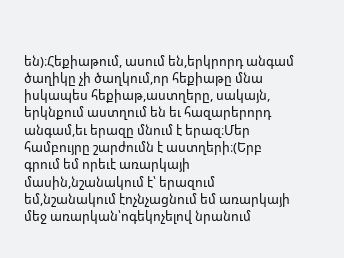են)։Հեքիաթում, ասում են,երկրորդ անգամ ծաղիկը չի ծաղկում,որ հեքիաթը մնա իսկապես հեքիաթ,աստղերը, սակայն, երկնքում աստղում են եւ հազարերորդ անգամ,եւ երազը մնում է երազ։Մեր համբույրը շարժումն է աստղերի։(Երբ գրում եմ որեւէ առարկայի մասին,նշանակում է՝ երազում եմ,նշանակում էոչնչացնում եմ առարկայի մեջ առարկան՝ոգեկոչելով նրանում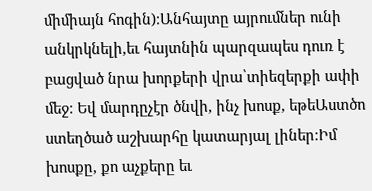միմիայն հոգին)։Անհայտը այրումներ ունի անկրկնելի,եւ հայտնին պարզապես դուռ է բացված նրա խորքերի վրա՝տիեզերքի ափի մեջ։ Եվ մարդըչէր ծնվի, ինչ խոսք, եթեԱստծո ստեղծած աշխարհը կատարյալ լիներ։Իմ խոսքը, քո աչքերը եւ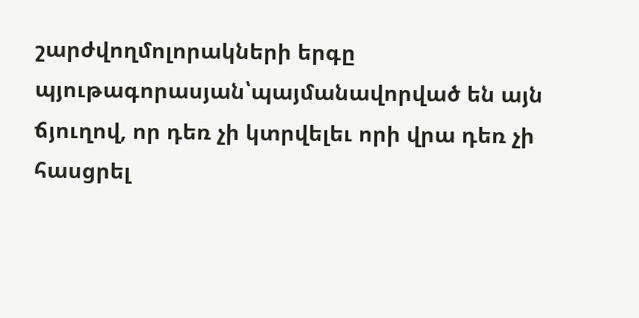շարժվողմոլորակների երգը պյութագորասյան՝պայմանավորված են այն ճյուղով, որ դեռ չի կտրվելեւ որի վրա դեռ չի հասցրել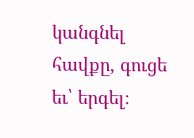կանգնել հավքը, գուցե եւ՝ երգել։